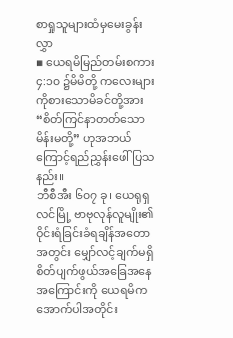စာရှုသူများထံမှမေးခွန်းလွှာ
▪ ယေရမိမြည်တမ်းစကား ၄:၁၀ ၌မိမိတို့ ကလေးများကိုစားသောမိခင်တို့အား “စိတ်ကြင်နာတတ်သောမိန်းမတို့” ဟုအဘယ်ကြောင့်ရည်ညွှန်းဖေါ်ပြသနည်း။
ဘီစီအီး ၆၀၇ ခု၊ ယေရုရှလင်မြို့ ဗာဗုလုန်လူမျိုး၏ ဝိုင်းရံခြင်းခံရချိန်အတောအတွင်း မျှော်လင့်ချက်မရှိ စိတ်ပျက်ဖွယ်အခြေအနေအကြောင်းကို ယေရမိက အောက်ပါအတိုင်း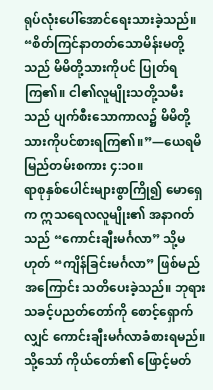ရုပ်လုံးပေါ်အောင်ရေးသားခဲ့သည်။ “စိတ်ကြင်နာတတ်သောမိန်းမတို့သည် မိမိတို့သားကိုပင် ပြုတ်ရကြ၏။ ငါ၏လူမျိုးသတို့သမီးသည် ပျက်စီးသောကာလ၌ မိမိတို့သားကိုပင်စားရကြ၏။”—ယေရမိမြည်တမ်းစကား ၄:၁၀။
ရာစုနှစ်ပေါင်းများစွာကြို၍ မောရှေက ဣသရေလလူမျိုး၏ အနာဂတ်သည် “ကောင်းချီးမင်္ဂလာ” သို့မဟုတ် “ကျိန်ခြင်းမင်္ဂလာ” ဖြစ်မည်အကြောင်း သတိပေးခဲ့သည်။ ဘုရားသခင့်ပညတ်တော်ကို စောင့်ရှောက်လျှင် ကောင်းချီးမင်္ဂလာခံစားရမည်။ သို့သော် ကိုယ်တော်၏ ဖြောင့်မတ်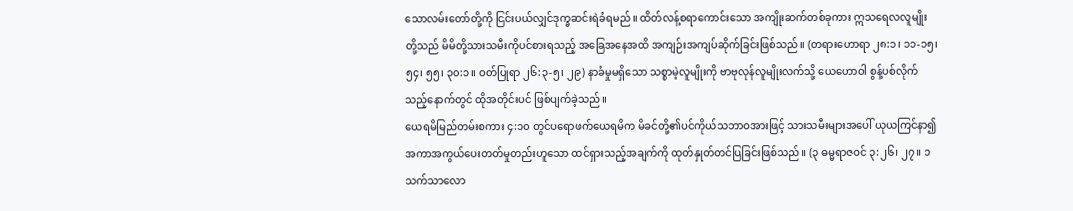သောလမ်းတော်တို့ကို ငြင်းပယ်လျှင်ဒုက္ခဆင်းရဲခံရမည်။ ထိတ်လန့်စရာကောင်းသော အကျိုးဆက်တစ်ခုကား ဣသရေလလူမျိုးတို့သည် မိမိတို့သားသမီးကိုပင်စားရသည့် အခြေအနေအထိ အကျဉ်းအကျပ်ဆိုက်ခြင်းဖြစ်သည်။ (တရားဟောရာ ၂၈:၁၊ ၁၁-၁၅၊ ၅၄၊ ၅၅၊ ၃၀:၁။ ဝတ်ပြုရာ ၂၆:၃-၅၊ ၂၉) နာခံမှုမရှိသော သစ္စာမဲ့လူမျိုးကို ဗာဗုလုန်လူမျိုးလက်သို့ ယေဟောဝါ စွန့်ပစ်လိုက်သည့်နောက်တွင် ထိုအတိုင်းပင် ဖြစ်ပျက်ခဲ့သည်။
ယေရမိမြည်တမ်းစကား ၄:၁၀ တွင်ပရောဖက်ယေရမိက မိခင်တို့၏ပင်ကိုယ်သဘာဝအားဖြင့် သားသမီးများအပေါ် ယုယကြင်နာ၍ အကာအကွယ်ပေးတတ်မှုတည်းဟူသော ထင်ရှားသည့်အချက်ကို ထုတ်နှုတ်တင်ပြခြင်းဖြစ်သည်။ (၃ ဓမ္မရာဇဝင် ၃:၂၆၊ ၂၇။ ၁ သက်သာလော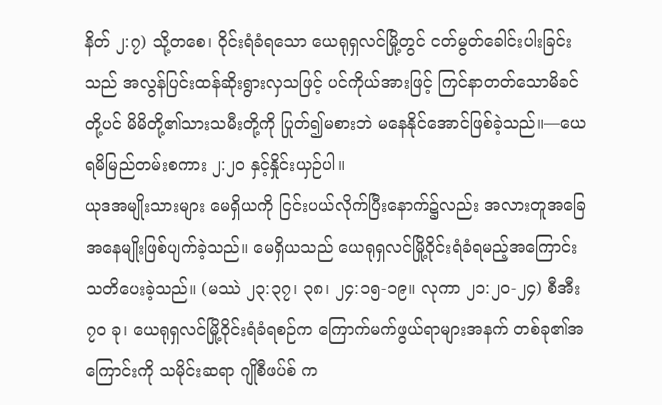နိတ် ၂:၇) သို့တစေ၊ ဝိုင်းရံခံရသော ယေရုရှလင်မြို့တွင် ငတ်မွတ်ခေါင်းပါးခြင်းသည် အလွန်ပြင်းထန်ဆိုးရွားလှသဖြင့် ပင်ကိုယ်အားဖြင့် ကြင်နာတတ်သောမိခင်တို့ပင် မိမိတို့၏သားသမီးတို့ကို ပြုတ်၍မစားဘဲ မနေနိုင်အောင်ဖြစ်ခဲ့သည်။—ယေရမိမြည်တမ်းစကား ၂:၂၀ နှင့်နှိုင်းယှဉ်ပါ။
ယုဒအမျိုးသားများ မေရှိယကို ငြင်းပယ်လိုက်ပြီးနောက်၌လည်း အလားတူအခြေအနေမျိုးဖြစ်ပျက်ခဲ့သည်။ မေရှိယသည် ယေရုရှလင်မြို့ဝိုင်းရံခံရမည့်အကြောင်း သတိပေးခဲ့သည်။ (မဿဲ ၂၃:၃၇၊ ၃၈၊ ၂၄:၁၅-၁၉။ လုကာ ၂၁:၂၀-၂၄) စီအီး ၇၀ ခု၊ ယေရုရှလင်မြို့ဝိုင်းရံခံရစဉ်က ကြောက်မက်ဖွယ်ရာများအနက် တစ်ခု၏အကြောင်းကို သမိုင်းဆရာ ဂျိုစီဖပ်စ် က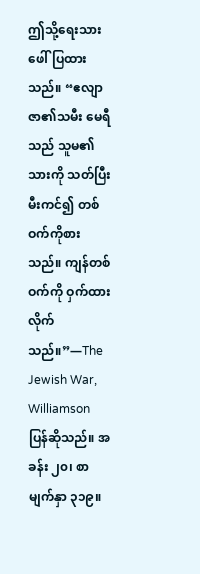ဤသို့ရေးသားဖေါ်ပြထားသည်။ “ဧလျာဇာ၏သမီး မေရီသည် သူမ၏သားကို သတ်ပြီး မီးကင်၍ တစ်ဝက်ကိုစားသည်။ ကျန်တစ်ဝက်ကို ဝှက်ထားလိုက်သည်။”—The Jewish War, Williamson ပြန်ဆိုသည်။ အခန်း ၂၀၊ စာမျက်နှာ ၃၁၉။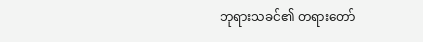ဘုရားသခင်၏ တရားတော်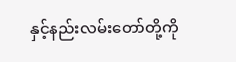နှင့်နည်းလမ်းတော်တို့ကို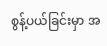စွန့်ပယ်ခြင်းမှာ အ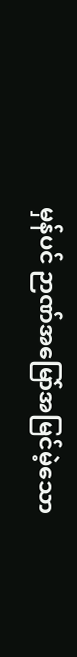မှန်ပင် ဉာဏ်အမြော်အမြင်မဲ့သော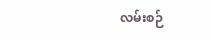လမ်းစဉ်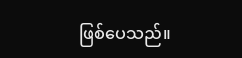ဖြစ်ပေသည်။